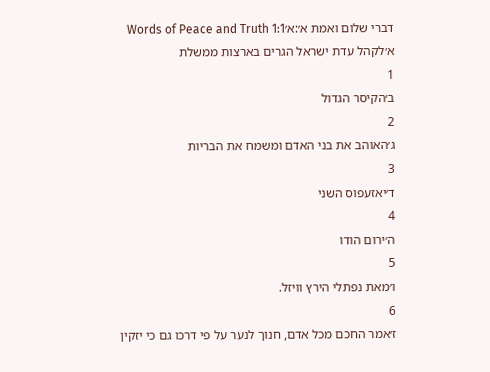דברי שלום ואמת א׳:א׳Words of Peace and Truth 1:1
א׳לקהל עדת ישראל הגרים בארצות ממשלת
1
ב׳הקיסר הגדול
2
ג׳האוהב את בני האדם ומשמח את הבריות
3
ד׳יאזעפוס השני
4
ה׳ירום הודו
5
ו׳מאת נפתלי הירץ וויזל.
6
ז׳אמר החכם מכל אדם, חנוך לנער על פי דרכו גם כי יזקין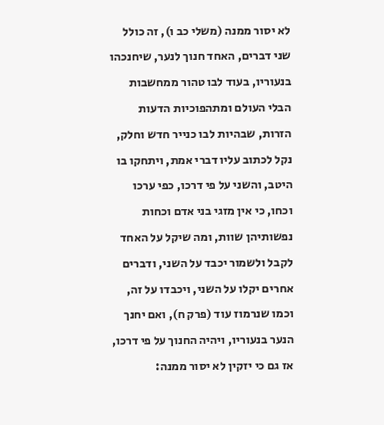לא יסור ממנה (משלי כב ו), זה כולל שני דברים, האחד חנוך לנער, שיחנכהו בנעוריו, בעוד לבו טהור ממחשבות הבלי העולם ומתהפוכיות הדעות הזרות, שבהיות לבו כנייר חדש וחלק, נקל לכתוב עליו דברי אמת, ויתחקו בו היטב, והשני על פי דרכו, כפי ערכו וכחו, כי אין מזגי בני אדם וכחות נפשותיהן שוות, ומה שיקל על האחד לקבל ולשמור יכבד על השני, ודברים אחרים יקלו על השני, ויכבדו על זה, וכמו שנרמוז עוד (פרק ח), ואם יחנך הנער בנעוריו, ויהיה החנוך על פי דרכו, אז גם כי יזקין לא יסור ממנה: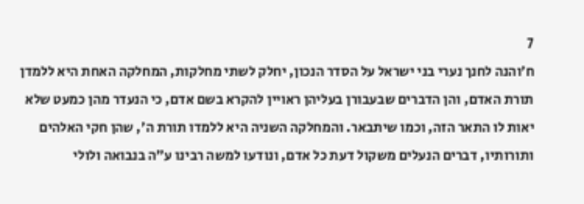7
ח׳והנה לחנך נערי בני ישראל על הסדר הנכון, יחלק לשתי מחלקות, המחלקה האחת היא ללמדן תורת האדם, והן הדברים שבעבורן בעליהן ראויין להקרא בשם אדם, כי הנעדר מהן כמעט שלא יאות לו התאר הזה, וכמו שיתבאר. והמחלקה השניה היא ללמדו תורת ה׳, שהן חקי האלהים ותורותיו, דברים הנעלים משקול דעת כל אדם, ונודעו למשה רבינו ע״ה בנבואה ולולי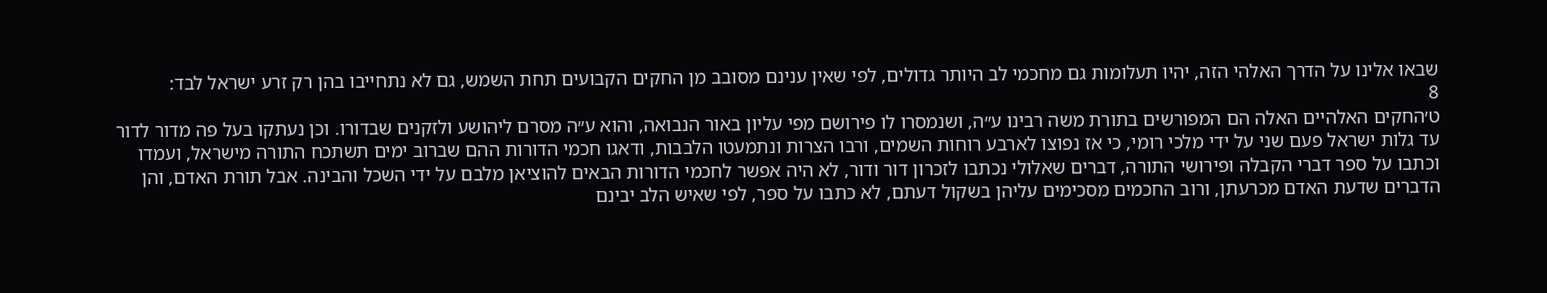שבאו אלינו על הדרך האלהי הזה, יהיו תעלומות גם מחכמי לב היותר גדולים, לפי שאין ענינם מסובב מן החקים הקבועים תחת השמש, גם לא נתחייבו בהן רק זרע ישראל לבד:
8
ט׳החקים האלהיים האלה הם המפורשים בתורת משה רבינו ע״ה, ושנמסרו לו פירושם מפי עליון באור הנבואה, והוא ע״ה מסרם ליהושע ולזקנים שבדורו. וכן נעתקו בעל פה מדור לדור עד גלות ישראל פעם שני על ידי מלכי רומי, כי אז נפוצו לארבע רוחות השמים, ורבו הצרות ונתמעטו הלבבות, ודאגו חכמי הדורות ההם שברוב ימים תשתכח התורה מישראל, ועמדו וכתבו על ספר דברי הקבלה ופירושי התורה, דברים שאלולי נכתבו לזכרון דור ודור, לא היה אפשר לחכמי הדורות הבאים להוציאן מלבם על ידי השכל והבינה. אבל תורת האדם, והן הדברים שדעת האדם מכרעתן, ורוב החכמים מסכימים עליהן בשקול דעתם, לא כתבו על ספר, לפי שאיש הלב יבינם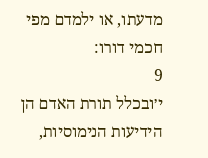מדעתו, או ילמדם מפי חכמי דורו:
9
י׳ובכלל תורת האדם הן הידיעות הנימוסיות,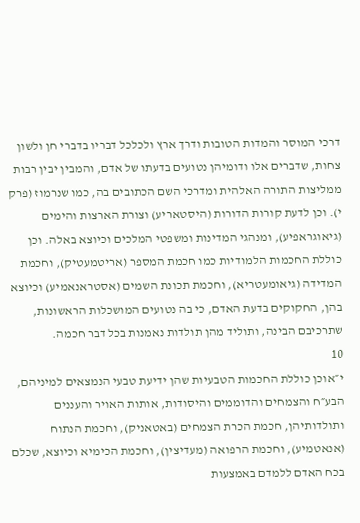דרכי המוסר והמדות הטובות ודרך ארץ ולכלכל דבריו בדברי חן ולשון צחות, שדברים אלו ודומיהן נטועים בדעתו של אדם, והמבין יבין רבות ממליצות התורה האלהית ומדרכי השם הכתובים בה, כמו שנרמוז (פרק י). וכן לדעת קורות הדורות (היסטאריע) וצורת הארצות והימים (גיאוגראפיע), ומנהגי המדינות ומשפטי המלכים וכיוצא באלה. וכן כוללת החכמות הלמודיות כמו חכמת המספר (אריטמעטיק), וחכמת המדידה (גיאומעטריא), וחכמת תכונת השמים (אסטראנאמיע) וכיוצא בהן, החקוקים בדעת האדם, כי בה נטועים המושכלות הראשונות, שתרכיבם הבינה, ותוליד מהן תולדות נאמנות בכל דבר חכמה.
10
י״אוכן כוללת החכמות הטבעיות שהן ידיעת טבעי הנמצאים למיניהם, הבע״ח והצמחים והדוממים והיסודות, אותות האויר והעננים ותולדותיהן, חכמת הכרת הצמחים (באטאניק), וחכמת הנתוח (אנאטמיע), וחכמת הרפואה (מעדיצין), וחכמת הכימיא וכיוצא, שכלם בכח האדם ללמדם באמצעות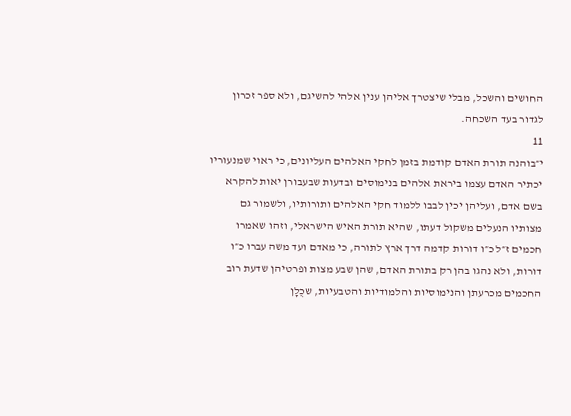החושים והשכל, מבלי שיצטרך אליהן ענין אלהי להשיגם, ולא ספר זכרון לגדור בעד השכחה.
11
י״בוהנה תורת האדם קודמת בזמן לחקי האלהים העליונים, כי ראוי שמנעוריו יכתיר האדם עצמו ביראת אלהים בנימוסים ובדעות שבעבורן יאות להקרא בשם אדם, ועליהן יכין לבבו ללמוד חקי האלהים ותורותיו, ולשמור גם מצותיו הנעלים משקול דעתו, שהיא תורת האיש הישראלי, וזהו שאמרו חכמים ז״ל כ״ו דורות קדמה דרך ארץ לתורה, כי מאדם ועד משה עברו כ״ו דורות, ולא נהגו בהן רק בתורת האדם, שהן שבע מצות ופרטיהן שדעת רוב החכמים מכרעתן והנימוסיות והלמודיות והטבעיות, שכֻלָן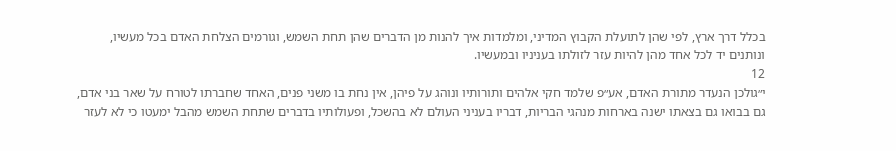בכלל דרך ארץ, לפי שהן לתועלת הקבוץ המדיני, ומלמדות איך להנות מן הדברים שהן תחת השמש, וגורמים הצלחת האדם בכל מעשיו, ונותנים יד לכל אחד מהן להיות עזר לזולתו בעניניו ובמעשיו.
12
י״גולכן הנעדר מתורת האדם, אע״פ שלמד חקי אלהים ותורותיו ונוהג על פיהן, אין נחת בו משני פנים, האחד שחברתו לטורח על שאר בני אדם, גם בבואו גם בצאתו ישנה בארחות מנהגי הבריות, דבריו בעניני העולם לא בהשכל, ופעולותיו בדברים שתחת השמש מהבל ימעטו כי לא לעזר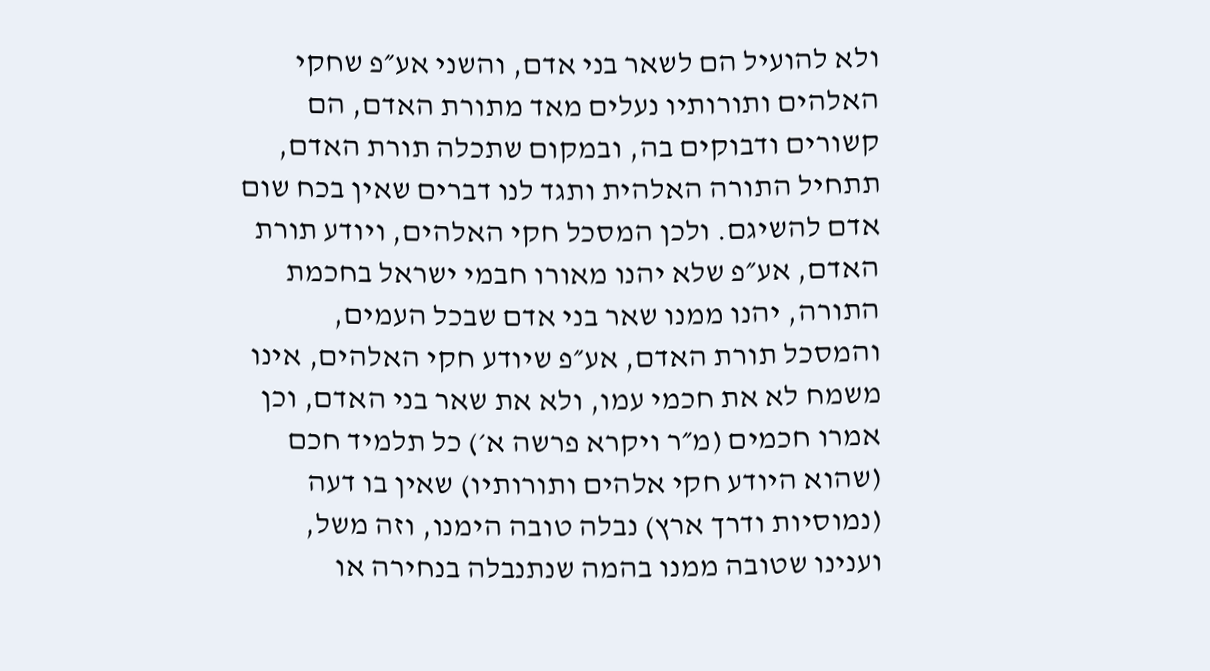ולא להועיל הם לשאר בני אדם, והשני אע״פ שחקי האלהים ותורותיו נעלים מאד מתורת האדם, הם קשורים ודבוקים בה, ובמקום שתכלה תורת האדם, תתחיל התורה האלהית ותגד לנו דברים שאין בכח שום אדם להשיגם. ולכן המסכל חקי האלהים, ויודע תורת האדם, אע״פ שלא יהנו מאורו חבמי ישראל בחכמת התורה, יהנו ממנו שאר בני אדם שבכל העמים, והמסכל תורת האדם, אע״פ שיודע חקי האלהים, אינו משמח לא את חכמי עמו, ולא את שאר בני האדם, וכן אמרו חכמים (מ״ר ויקרא פרשה א׳) כל תלמיד חכם (שהוא היודע חקי אלהים ותורותיו) שאין בו דעה (נמוסיות ודרך ארץ) נבלה טובה הימנו, וזה משל, וענינו שטובה ממנו בהמה שנתנבלה בנחירה או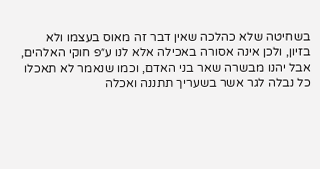בשחיטה שלא כהלכה שאין דבר זה מאוס בעצמו ולא בזיון, ולכן אינה אסורה באכילה אלא לנו ע״פ חוקי האלהים, אבל יהנו מבשרה שאר בני האדם, וכמו שנאמר לא תאכלו כל נבלה לגר אשר בשעריך תתננה ואכלה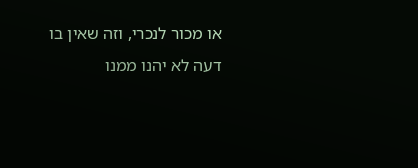או מכור לנכרי, וזה שאין בו דעה לא יהנו ממנו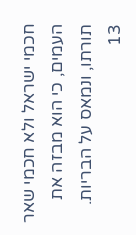חכמי ישראל ולא חכמי שאר העמים, כי הוא מבזה את תורתו, ונמאס על הבריות.
13